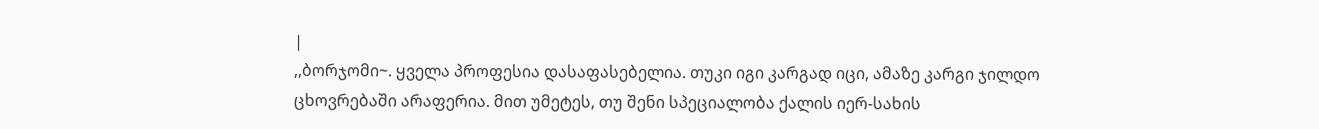|
,,ბორჯომი~. ყველა პროფესია დასაფასებელია. თუკი იგი კარგად იცი, ამაზე კარგი ჯილდო ცხოვრებაში არაფერია. მით უმეტეს, თუ შენი სპეციალობა ქალის იერ-სახის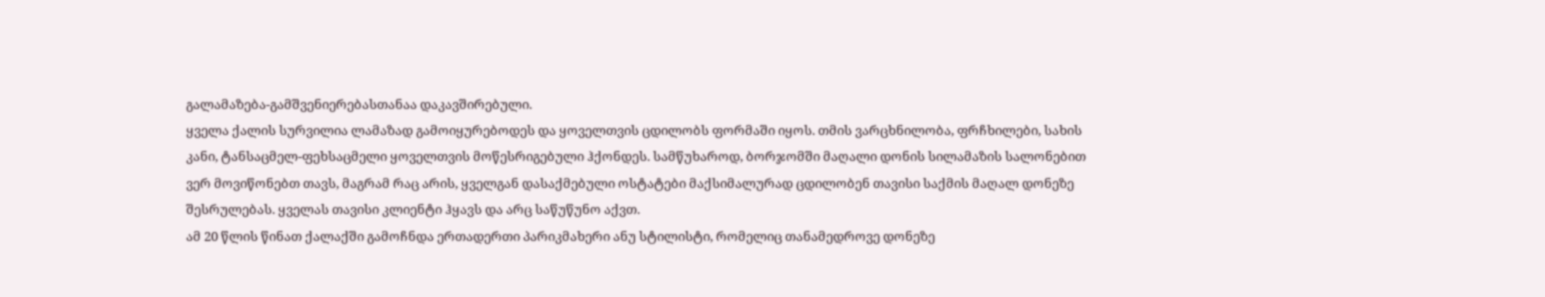გალამაზება-გამშვენიერებასთანაა დაკავშირებული.
ყველა ქალის სურვილია ლამაზად გამოიყურებოდეს და ყოველთვის ცდილობს ფორმაში იყოს. თმის ვარცხნილობა, ფრჩხილები, სახის კანი, ტანსაცმელ-ფეხსაცმელი ყოველთვის მოწესრიგებული ჰქონდეს. სამწუხაროდ, ბორჯომში მაღალი დონის სილამაზის სალონებით ვერ მოვიწონებთ თავს, მაგრამ რაც არის, ყველგან დასაქმებული ოსტატები მაქსიმალურად ცდილობენ თავისი საქმის მაღალ დონეზე შესრულებას. ყველას თავისი კლიენტი ჰყავს და არც საწუწუნო აქვთ.
ამ 20 წლის წინათ ქალაქში გამოჩნდა ერთადერთი პარიკმახერი ანუ სტილისტი, რომელიც თანამედროვე დონეზე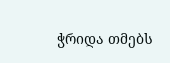ჭრიდა თმებს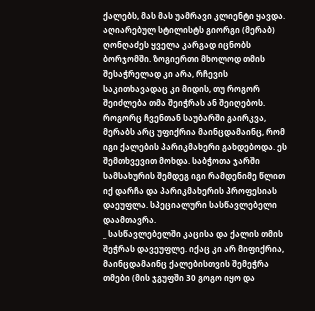ქალებს, მას მას უამრავი კლიენტი ყავდა.
აღიარებულ სტილისტს გიორგი (მერაბ) ღონღაძეს ყველა კარგად იცნობს ბორჯომში. ზოგიერთი მხოლოდ თმის შესაჭრელად კი არა, რჩევის საკითხავადაც კი მიდის, თუ როგორ შეიძლება თმა შეიჭრას ან შეიღებოს.
როგორც ჩვენთან საუბარში გაირკვა, მერაბს არც უფიქრია მაინცდამაინც, რომ იგი ქალების პარიკმახერი გახდებოდა. ეს შემთხვევით მოხდა. საბჭოთა ჯარში სამსახურის შემდეგ იგი რამდენიმე წლით იქ დარჩა და პარიკმახერის პროფესიას დაეუფლა. სპეციალური სასწავლებელი დაამთავრა.
_ სასწავლებელში კაცისა და ქალის თმის შეჭრას დავეუფლე. იქაც კი არ მიფიქრია, მაინცდამაინც ქალებისთვის შემეჭრა თმები (მის ჯგუფში 30 გოგო იყო და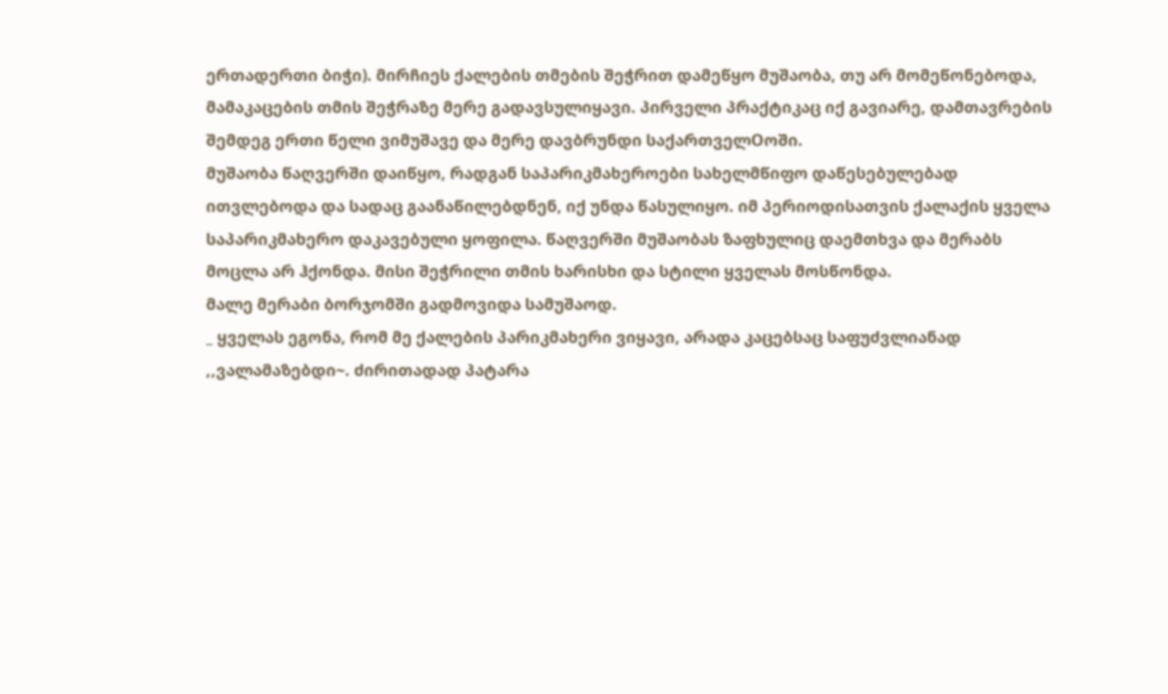ერთადერთი ბიჭი). მირჩიეს ქალების თმების შეჭრით დამეწყო მუშაობა, თუ არ მომეწონებოდა, მამაკაცების თმის შეჭრაზე მერე გადავსულიყავი. პირველი პრაქტიკაც იქ გავიარე, დამთავრების შემდეგ ერთი წელი ვიმუშავე და მერე დავბრუნდი საქართველOოში.
მუშაობა წაღვერში დაიწყო, რადგან საპარიკმახეროები სახელმწიფო დაწესებულებად ითვლებოდა და სადაც გაანაწილებდნენ, იქ უნდა წასულიყო. იმ პერიოდისათვის ქალაქის ყველა საპარიკმახერო დაკავებული ყოფილა. წაღვერში მუშაობას ზაფხულიც დაემთხვა და მერაბს მოცლა არ ჰქონდა. მისი შეჭრილი თმის ხარისხი და სტილი ყველას მოსწონდა.
მალე მერაბი ბორჯომში გადმოვიდა სამუშაოდ.
_ ყველას ეგონა, რომ მე ქალების პარიკმახერი ვიყავი, არადა კაცებსაც საფუძვლიანად ,,ვალამაზებდი~. ძირითადად პატარა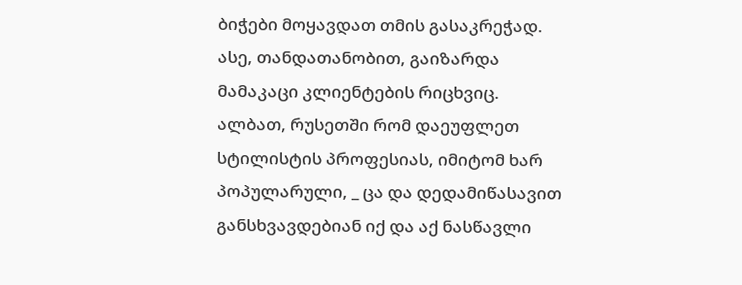ბიჭები მოყავდათ თმის გასაკრეჭად. ასე, თანდათანობით, გაიზარდა მამაკაცი კლიენტების რიცხვიც.
ალბათ, რუსეთში რომ დაეუფლეთ სტილისტის პროფესიას, იმიტომ ხარ პოპულარული, _ ცა და დედამიწასავით განსხვავდებიან იქ და აქ ნასწავლი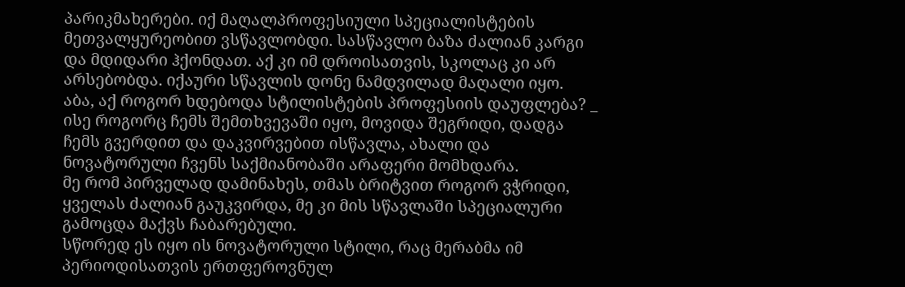პარიკმახერები. იქ მაღალპროფესიული სპეციალისტების მეთვალყურეობით ვსწავლობდი. სასწავლო ბაზა ძალიან კარგი და მდიდარი ჰქონდათ. აქ კი იმ დროისათვის, სკოლაც კი არ არსებობდა. იქაური სწავლის დონე ნამდვილად მაღალი იყო.
აბა, აქ როგორ ხდებოდა სტილისტების პროფესიის დაუფლება? _ ისე როგორც ჩემს შემთხვევაში იყო, მოვიდა შეგრიდი, დადგა ჩემს გვერდით და დაკვირვებით ისწავლა, ახალი და ნოვატორული ჩვენს საქმიანობაში არაფერი მომხდარა.
მე რომ პირველად დამინახეს, თმას ბრიტვით როგორ ვჭრიდი, ყველას ძალიან გაუკვირდა, მე კი მის სწავლაში სპეციალური გამოცდა მაქვს ჩაბარებული.
სწორედ ეს იყო ის ნოვატორული სტილი, რაც მერაბმა იმ პერიოდისათვის ერთფეროვნულ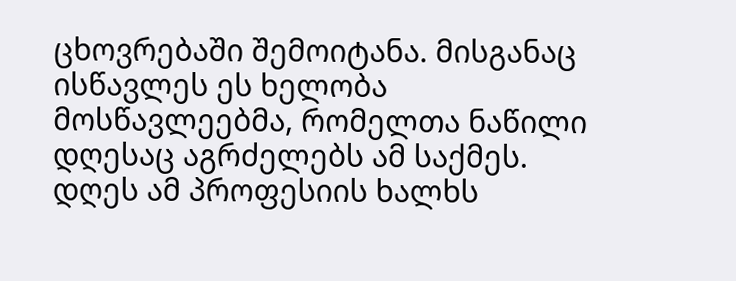ცხოვრებაში შემოიტანა. მისგანაც ისწავლეს ეს ხელობა მოსწავლეებმა, რომელთა ნაწილი დღესაც აგრძელებს ამ საქმეს.
დღეს ამ პროფესიის ხალხს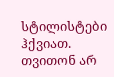სტილისტები ჰქვიათ. თვითონ არ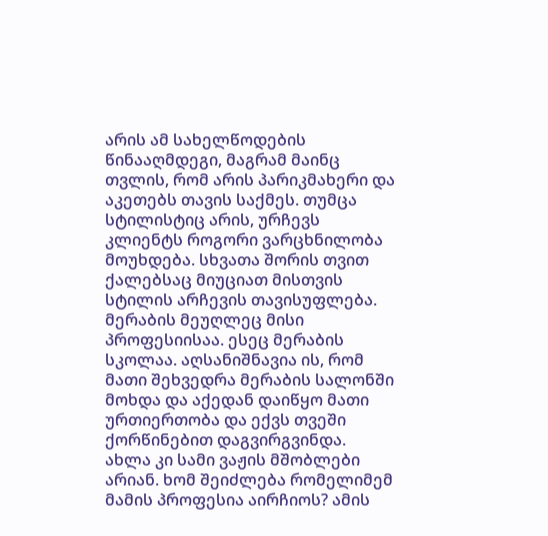არის ამ სახელწოდების წინააღმდეგი, მაგრამ მაინც თვლის, რომ არის პარიკმახერი და აკეთებს თავის საქმეს. თუმცა სტილისტიც არის, ურჩევს კლიენტს როგორი ვარცხნილობა მოუხდება. სხვათა შორის თვით ქალებსაც მიუციათ მისთვის სტილის არჩევის თავისუფლება.
მერაბის მეუღლეც მისი პროფესიისაა. ესეც მერაბის სკოლაა. აღსანიშნავია ის, რომ მათი შეხვედრა მერაბის სალონში მოხდა და აქედან დაიწყო მათი ურთიერთობა და ექვს თვეში ქორწინებით დაგვირგვინდა. ახლა კი სამი ვაჟის მშობლები არიან. ხომ შეიძლება რომელიმემ მამის პროფესია აირჩიოს? ამის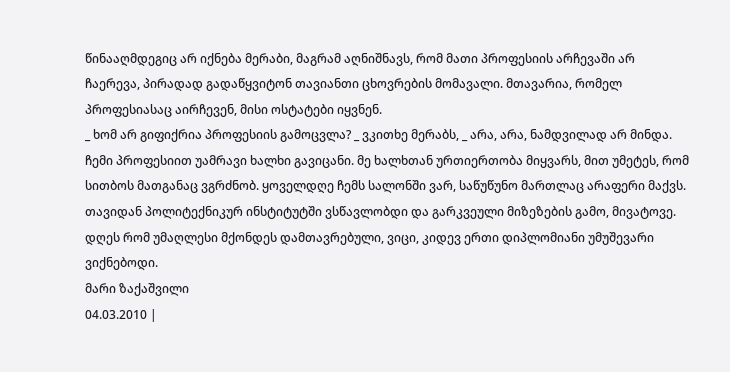წინააღმდეგიც არ იქნება მერაბი, მაგრამ აღნიშნავს, რომ მათი პროფესიის არჩევაში არ ჩაერევა, პირადად გადაწყვიტონ თავიანთი ცხოვრების მომავალი. მთავარია, რომელ პროფესიასაც აირჩევენ, მისი ოსტატები იყვნენ.
_ ხომ არ გიფიქრია პროფესიის გამოცვლა? _ ვკითხე მერაბს, _ არა, არა, ნამდვილად არ მინდა. ჩემი პროფესიით უამრავი ხალხი გავიცანი. მე ხალხთან ურთიერთობა მიყვარს, მით უმეტეს, რომ სითბოს მათგანაც ვგრძნობ. ყოველდღე ჩემს სალონში ვარ, საწუწუნო მართლაც არაფერი მაქვს. თავიდან პოლიტექნიკურ ინსტიტუტში ვსწავლობდი და გარკვეული მიზეზების გამო, მივატოვე. დღეს რომ უმაღლესი მქონდეს დამთავრებული, ვიცი, კიდევ ერთი დიპლომიანი უმუშევარი ვიქნებოდი.
მარი ზაქაშვილი
04.03.2010 |